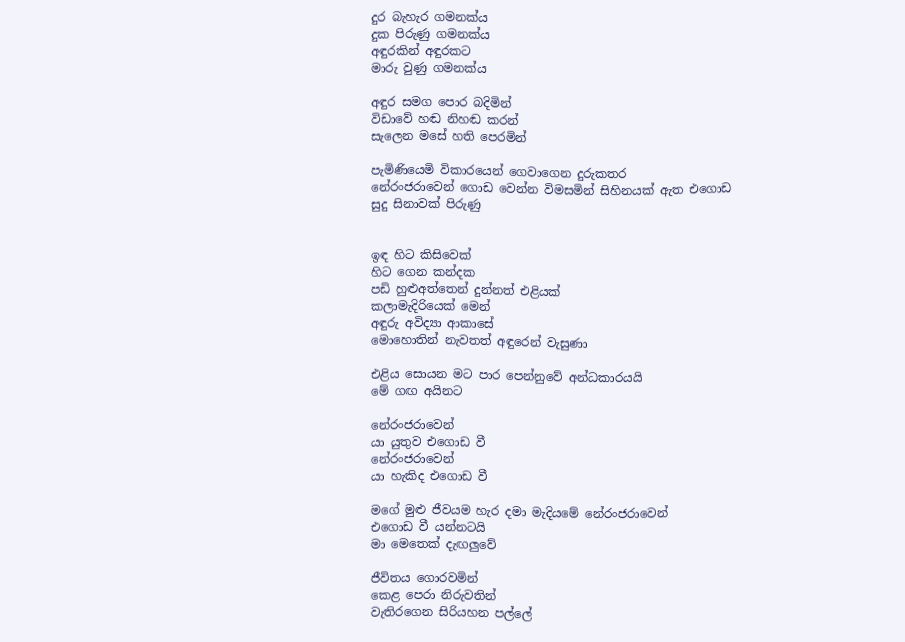දුර බැහැර ගමනක්ය
දුක පිරුණු ගමනක්ය
අඳුරකින් අඳුරකට
මාරු වුණු ගමනක්ය

අඳුර සමග පොර බදිමින්
විඩාවේ හඬ නිහඬ කරන්
සැලෙන මසේ හති පෙරමින්

පැමිණියෙමි විකාරයෙන් ගෙවාගෙන දුරුකතර
නේරංජරාවෙන් ගොඩ වෙන්න විමසමින් සිහිනයක් ඇත එගොඩ
සුදු සිනාවක් පිරුණු


ඉඳ හිට කිසිවෙක්
හිට ගෙන කන්දක
පඩි හුළුඅත්තෙන් දුන්නත් එළියක්
කලාමැදිරියෙක් මෙන්
අඳුරු අවිද්‍යා ආකාසේ
මොහොතින් නැවතත් අඳුරෙන් වැසුණා

එළිය සොයන මට පාර පෙන්නුවේ අන්ධකාරයයි
මේ ගඟ අයිනට

නේරංජරාවෙන්
යා යුතුව එගොඩ වී
නේරංජරාවෙන්
යා හැකිද එගොඩ වී

මගේ මුළු ජීවයම හැර දමා මැදියමේ නේරංජරාවෙන්
එගොඩ වී යන්නටයි
මා මෙතෙක් දැඟලුවේ

ජීවිතය ගොරවමින්
කෙළ පෙරා නිරුවතින්
වැතිරගෙන සිරියහන පල්ලේ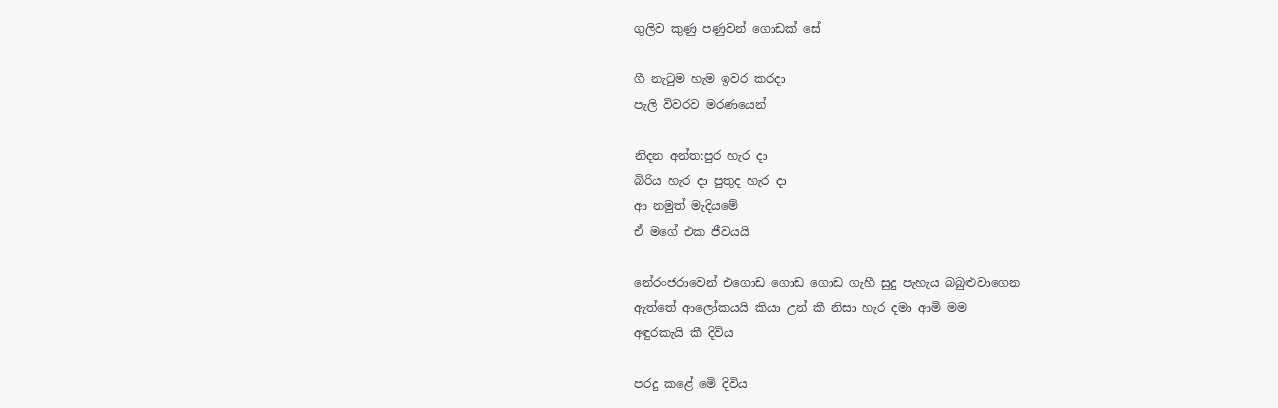ගුලිව කුණු පණුවන් ගොඩක් සේ

ගී නැටුම හැම ඉවර කරදා
පැලි විවරව මරණයෙන්

නිදන අන්ත:පුර හැර දා
බිරිය හැර දා පුතුද හැර දා
ආ නමුත් මැදියමේ
ඒ මගේ එක ජීවයයි

නේරංජරාවෙන් එගොඩ ගොඩ ගොඩ ගැහී සුදු පැහැය බබුළුවාගෙන
ඇත්තේ ආලෝකයයි කියා උන් කී නිසා හැර දමා ආමි මම
අඳුරකැයි කී දිවිය

පරදු කළේ මෙි දිවිය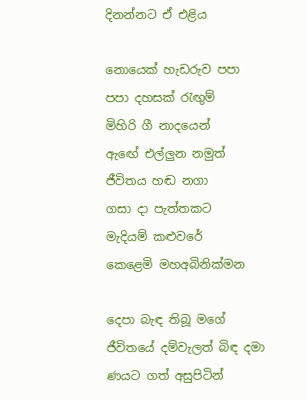දිනන්නට ඒ එළිය

නොයෙක් හැඩරුව පපා
පපා දහසක් රැඟුම්
මිහිරි ගී නාදයෙන්
ඇඟේ එල්ලුන නමුත්
ජීවිතය හඬ නගා
ගසා දා පැත්තකට
මැදියම් කළුවරේ
කෙළෙමි මහඅබිනික්මන

දෙපා බැඳ තිබූ මගේ ජීවිතයේ දම්වැලත් බිඳ දමා
ණයට ගත් අසුපිටින්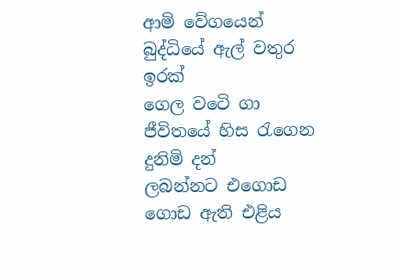ආමි වේගයෙන්
බුද්ධියේ ඇල් වතුර ඉරක්
ගෙල වටෙි ගා
ජීවිතයේ හිස රැගෙන
දුනිමි දන්
ලබන්නට එගොඩ ගොඩ ඇති එළිය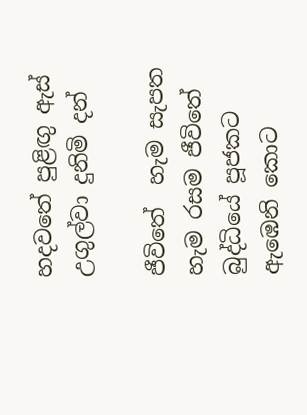හදවතේ පුළිඟු ඇස්
උගුල්වා දුනිමි දන්

ජීවිතේ  හැම සැපත
හැම රසම ජීවිතේ
බුද්ධියේ පූජකට
ඇඹෙනි කොට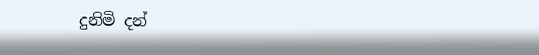දුනිමි දන්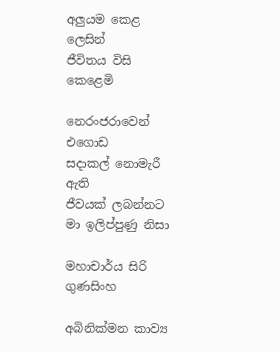අලුයම කෙළ ලෙසින්
ජීවිතය විසි කෙළෙමි

නෙරංජරාවෙන් එගොඩ
සදාකල් නොමැරී ඇති
ජීවයක් ලබන්නට
මා ඉලිප්පුණු නිසා

මහාචාර්ය සිරි ගුණසිංහ

අබිනික්මන කාව්‍ය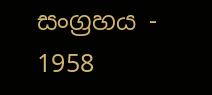සංග්‍රහය - 1958